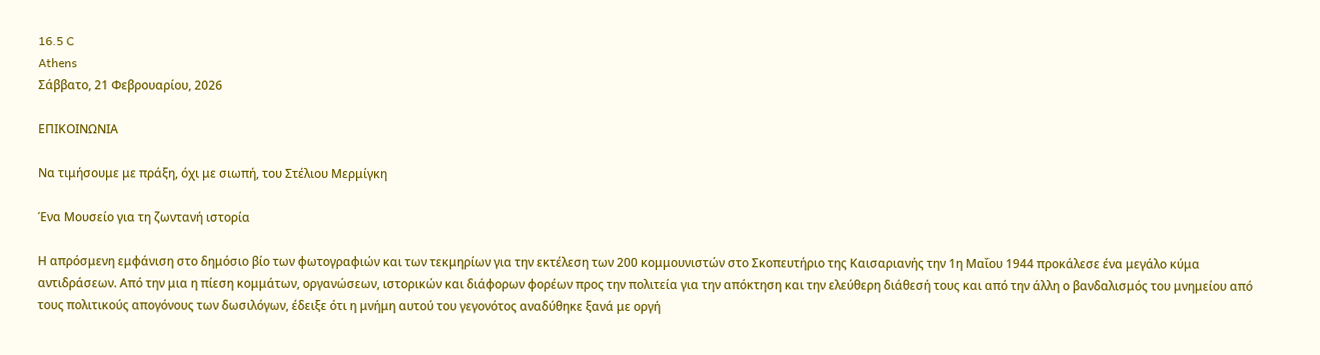16.5 C
Athens
Σάββατο, 21 Φεβρουαρίου, 2026

ΕΠΙΚΟΙΝΩΝΙΑ

Να τιμήσουμε με πράξη, όχι με σιωπή, του Στέλιου Μερμίγκη

Ένα Μουσείο για τη ζωντανή ιστορία

Η απρόσμενη εμφάνιση στο δημόσιο βίο των φωτογραφιών και των τεκμηρίων για την εκτέλεση των 200 κομμουνιστών στο Σκοπευτήριο της Καισαριανής την 1η Μαΐου 1944 προκάλεσε ένα μεγάλο κύμα αντιδράσεων. Από την μια η πίεση κομμάτων, οργανώσεων, ιστορικών και διάφορων φορέων προς την πολιτεία για την απόκτηση και την ελεύθερη διάθεσή τους και από την άλλη ο βανδαλισμός του μνημείου από τους πολιτικούς απογόνους των δωσιλόγων, έδειξε ότι η μνήμη αυτού του γεγονότος αναδύθηκε ξανά με οργή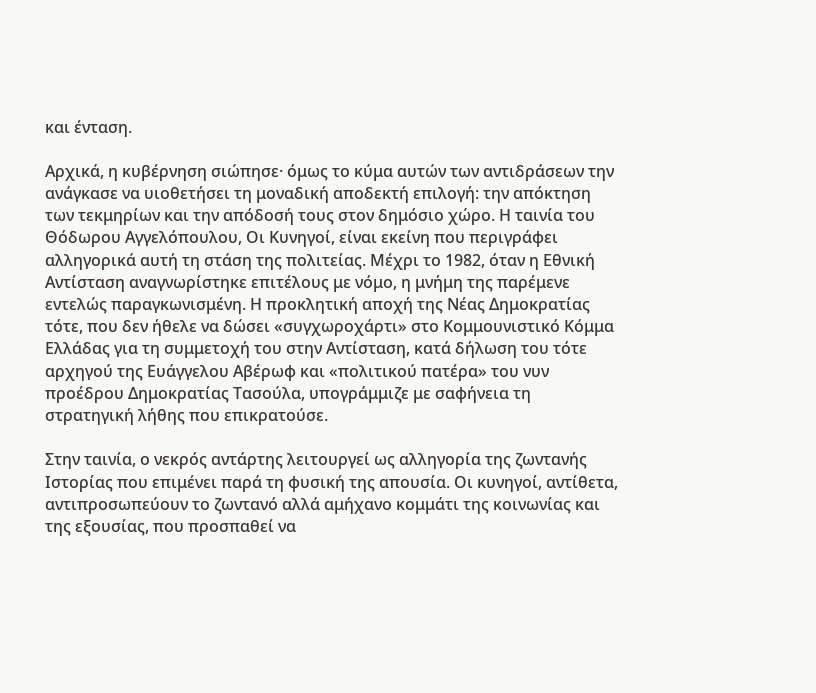και ένταση.

Αρχικά, η κυβέρνηση σιώπησε· όμως το κύμα αυτών των αντιδράσεων την ανάγκασε να υιοθετήσει τη μοναδική αποδεκτή επιλογή: την απόκτηση των τεκμηρίων και την απόδοσή τους στον δημόσιο χώρο. Η ταινία του Θόδωρου Αγγελόπουλου, Οι Κυνηγοί, είναι εκείνη που περιγράφει αλληγορικά αυτή τη στάση της πολιτείας. Μέχρι το 1982, όταν η Εθνική Αντίσταση αναγνωρίστηκε επιτέλους με νόμο, η μνήμη της παρέμενε εντελώς παραγκωνισμένη. Η προκλητική αποχή της Νέας Δημοκρατίας τότε, που δεν ήθελε να δώσει «συγχωροχάρτι» στο Κομμουνιστικό Κόμμα Ελλάδας για τη συμμετοχή του στην Αντίσταση, κατά δήλωση του τότε  αρχηγού της Ευάγγελου Αβέρωφ και «πολιτικού πατέρα» του νυν προέδρου Δημοκρατίας Τασούλα, υπογράμμιζε με σαφήνεια τη στρατηγική λήθης που επικρατούσε.

Στην ταινία, ο νεκρός αντάρτης λειτουργεί ως αλληγορία της ζωντανής Ιστορίας που επιμένει παρά τη φυσική της απουσία. Οι κυνηγοί, αντίθετα, αντιπροσωπεύουν το ζωντανό αλλά αμήχανο κομμάτι της κοινωνίας και της εξουσίας, που προσπαθεί να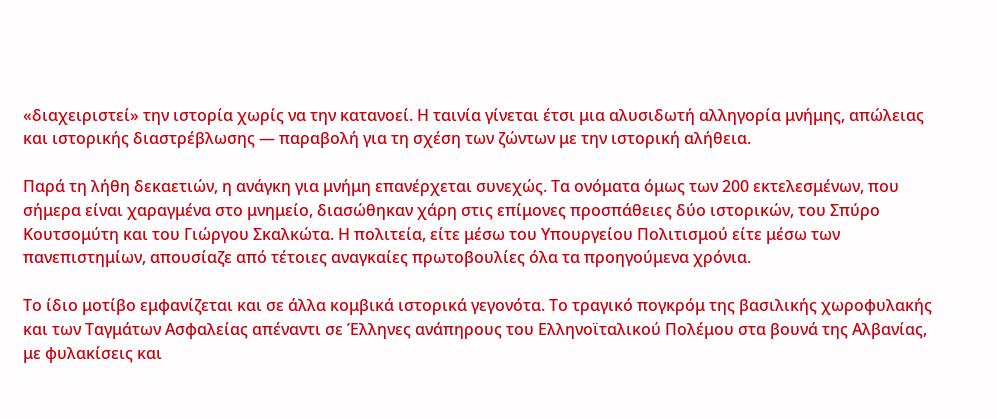«διαχειριστεί» την ιστορία χωρίς να την κατανοεί. Η ταινία γίνεται έτσι μια αλυσιδωτή αλληγορία μνήμης, απώλειας και ιστορικής διαστρέβλωσης — παραβολή για τη σχέση των ζώντων με την ιστορική αλήθεια.

Παρά τη λήθη δεκαετιών, η ανάγκη για μνήμη επανέρχεται συνεχώς. Τα ονόματα όμως των 200 εκτελεσμένων, που σήμερα είναι χαραγμένα στο μνημείο, διασώθηκαν χάρη στις επίμονες προσπάθειες δύο ιστορικών, του Σπύρο Κουτσομύτη και του Γιώργου Σκαλκώτα. Η πολιτεία, είτε μέσω του Υπουργείου Πολιτισμού είτε μέσω των πανεπιστημίων, απουσίαζε από τέτοιες αναγκαίες πρωτοβουλίες όλα τα προηγούμενα χρόνια.

Το ίδιο μοτίβο εμφανίζεται και σε άλλα κομβικά ιστορικά γεγονότα. Το τραγικό πογκρόμ της βασιλικής χωροφυλακής και των Ταγμάτων Ασφαλείας απέναντι σε Έλληνες ανάπηρους του Ελληνοϊταλικού Πολέμου στα βουνά της Αλβανίας, με φυλακίσεις και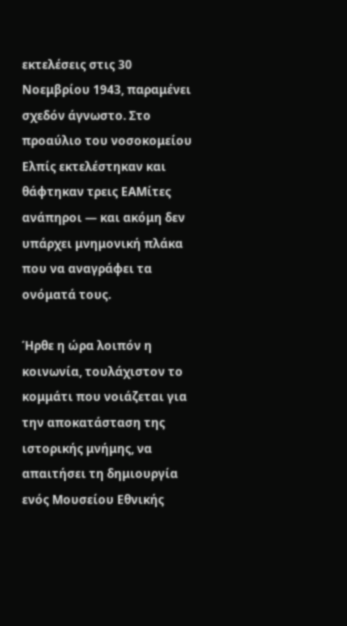εκτελέσεις στις 30 Νοεμβρίου 1943, παραμένει σχεδόν άγνωστο. Στο προαύλιο του νοσοκομείου Ελπίς εκτελέστηκαν και θάφτηκαν τρεις ΕΑΜίτες ανάπηροι — και ακόμη δεν υπάρχει μνημονική πλάκα που να αναγράφει τα ονόματά τους.

Ήρθε η ώρα λοιπόν η κοινωνία, τουλάχιστον το κομμάτι που νοιάζεται για την αποκατάσταση της ιστορικής μνήμης, να απαιτήσει τη δημιουργία ενός Μουσείου Εθνικής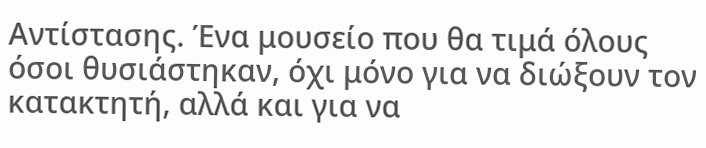Αντίστασης. Ένα μουσείο που θα τιμά όλους όσοι θυσιάστηκαν, όχι μόνο για να διώξουν τον κατακτητή, αλλά και για να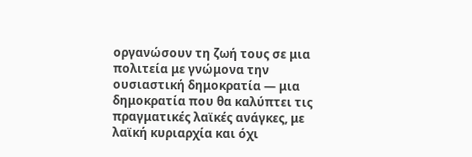οργανώσουν τη ζωή τους σε μια πολιτεία με γνώμονα την ουσιαστική δημοκρατία — μια δημοκρατία που θα καλύπτει τις πραγματικές λαϊκές ανάγκες, με λαϊκή κυριαρχία και όχι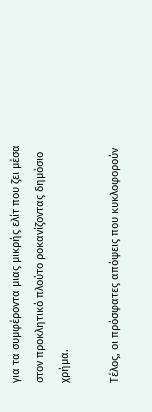για τα συμφέροντα μιας μικρής ελίτ που ζει μέσα στον προκλητικό πλούτο ροκανίζοντας δημόσιο χρήμα.

Τέλος, οι πρόσφατες απόψεις που κυκλοφορούν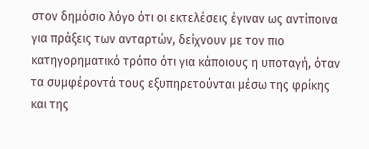στον δημόσιο λόγο ότι οι εκτελέσεις έγιναν ως αντίποινα για πράξεις των ανταρτών, δείχνουν με τον πιο κατηγορηματικό τρόπο ότι για κάποιους η υποταγή, όταν τα συμφέροντά τους εξυπηρετούνται μέσω της φρίκης και της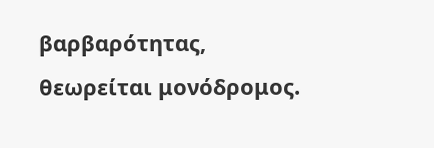βαρβαρότητας, θεωρείται μονόδρομος.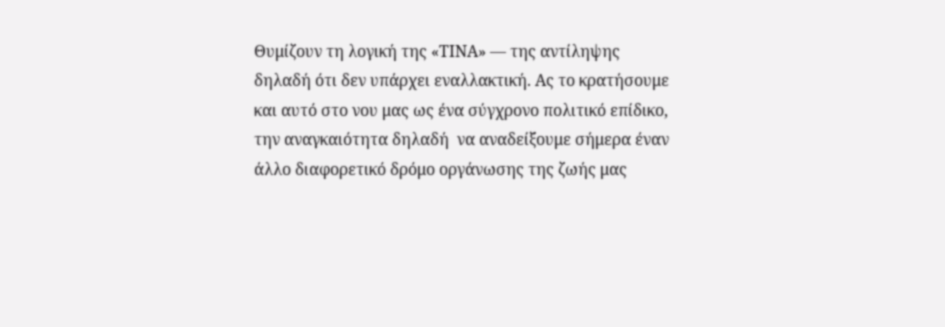Θυμίζουν τη λογική της «ΤΙΝΑ» — της αντίληψης δηλαδή ότι δεν υπάρχει εναλλακτική. Ας το κρατήσουμε και αυτό στο νου μας ως ένα σύγχρονο πολιτικό επίδικο, την αναγκαιότητα δηλαδή  να αναδείξουμε σήμερα έναν άλλο διαφορετικό δρόμο οργάνωσης της ζωής μας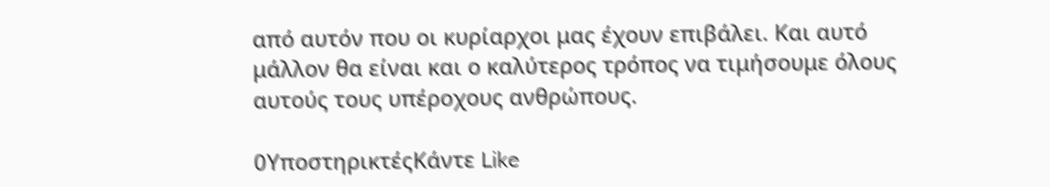από αυτόν που οι κυρίαρχοι μας έχουν επιβάλει. Και αυτό μάλλον θα είναι και ο καλύτερος τρόπος να τιμήσουμε όλους αυτούς τους υπέροχους ανθρώπους.

0ΥποστηρικτέςΚάντε Like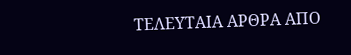ΤΕΛΕΥΤΑΙΑ ΑΡΘΡΑ ΑΠΟ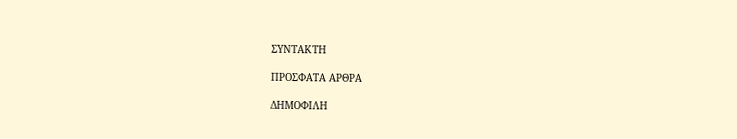ΣΥΝΤΑΚΤΗ

ΠΡΟΣΦΑΤΑ ΑΡΘΡΑ

ΔΗΜΟΦΙΛΗ